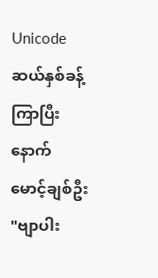Unicode
ဆယ်နှစ်ခန့်ကြာပြီးနောက်
မောင့်ချစ်ဦး
"ဗျာပါး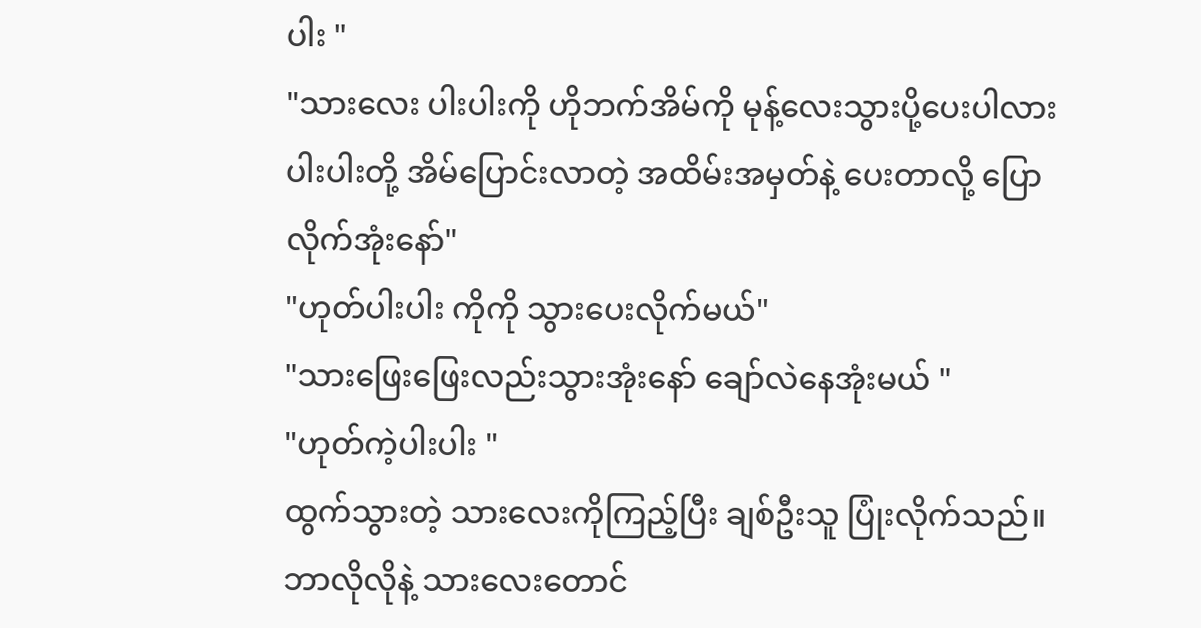ပါး "
"သားလေး ပါးပါးကို ဟိုဘက်အိမ်ကို မုန့်လေးသွားပို့ပေးပါလား ပါးပါးတို့ အိမ်ပြောင်းလာတဲ့ အထိမ်းအမှတ်နဲ့ ပေးတာလို့ ပြောလိုက်အုံးနော်"
"ဟုတ်ပါးပါး ကိုကို သွားပေးလိုက်မယ်"
"သားဖြေးဖြေးလည်းသွားအုံးနော် ချော်လဲနေအုံးမယ် "
"ဟုတ်ကဲ့ပါးပါး "
ထွက်သွားတဲ့ သားလေးကိုကြည့်ပြီး ချစ်ဦးသူ ပြုံးလိုက်သည်။
ဘာလိုလိုနဲ့ သားလေးတောင်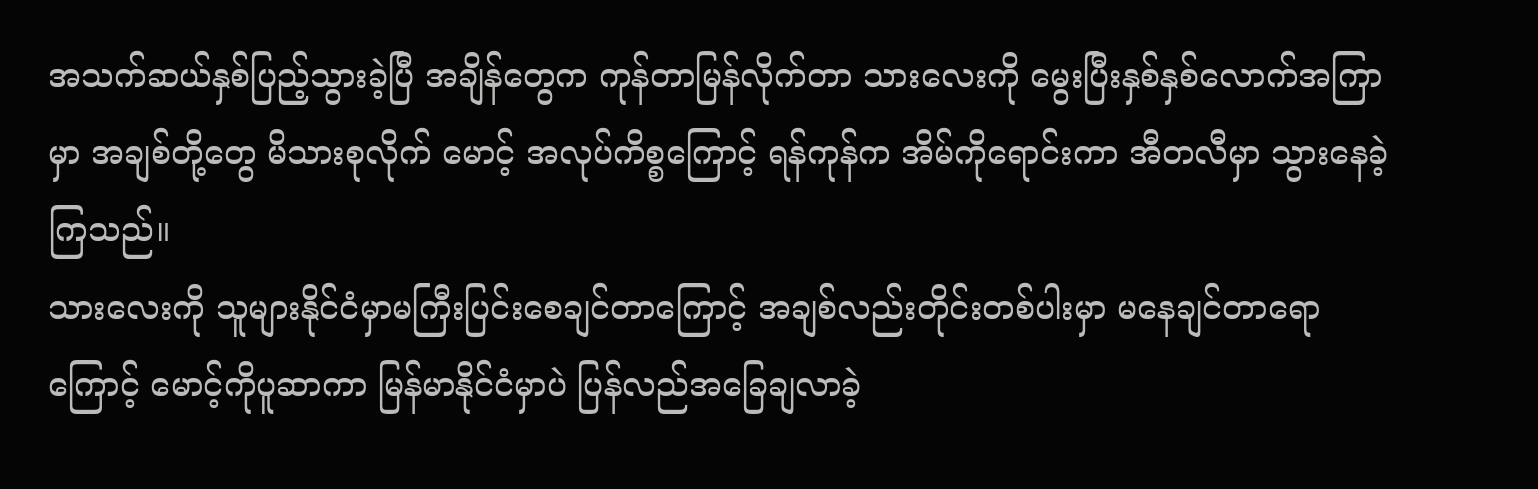အသက်ဆယ်နှစ်ပြည့်သွားခဲ့ပြီ အချိန်တွေက ကုန်တာမြန်လိုက်တာ သားလေးကို မွေးပြီးနှစ်နှစ်လောက်အကြာမှာ အချစ်တို့တွေ မိသားစုလိုက် မောင့် အလုပ်ကိစ္စကြောင့် ရန်ကုန်က အိမ်ကိုရောင်းကာ အီတလီမှာ သွားနေခဲ့ကြသည်။
သားလေးကို သူများနိုင်ငံမှာမကြီးပြင်းစေချင်တာကြောင့် အချစ်လည်းတိုင်းတစ်ပါးမှာ မနေချင်တာရောကြောင့် မောင့်ကိုပူဆာကာ မြန်မာနိုင်ငံမှာပဲ ပြန်လည်အခြေချလာခဲ့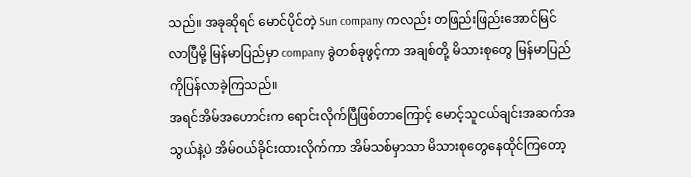သည်။ အခုဆိုရင် မောင်ပိုင်တဲ့ Sun company ကလည်း တဖြည်းဖြည်းအောင်မြင်လာပြီမို့ မြန်မာပြည်မှာ company ခွဲတစ်ခုဖွင့်ကာ အချစ်တို့ မိသားစုတွေ မြန်မာပြည်ကိုပြန်လာခဲ့ကြသည်။
အရင်အိမ်အဟောင်းက ရောင်းလိုက်ပြီဖြစ်တာကြောင့် မောင့်သူငယ်ချင်းအဆက်အသွယ်နဲ့ပဲ အိမ်ဝယ်ခိုင်းထားလိုက်ကာ အိမ်သစ်မှာသာ မိသားစုတွေနေထိုင်ကြတော့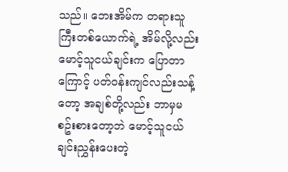သည်။ ဘေးအိမ်က တရားသူကြီးတစ်ယောက်ရဲ့ အိမ်လို့လည်း မောင့်သူငယ်ချင်းက ပြောတာကြောင့် ပတ်ဝန်းကျင်လည်းသန့်တော့ အချစ်တို့လည်း ဘာမှမစဥ်းစားတော့ဘဲ မောင့်သူငယ်ချင်းညွှန်းပေးတဲ့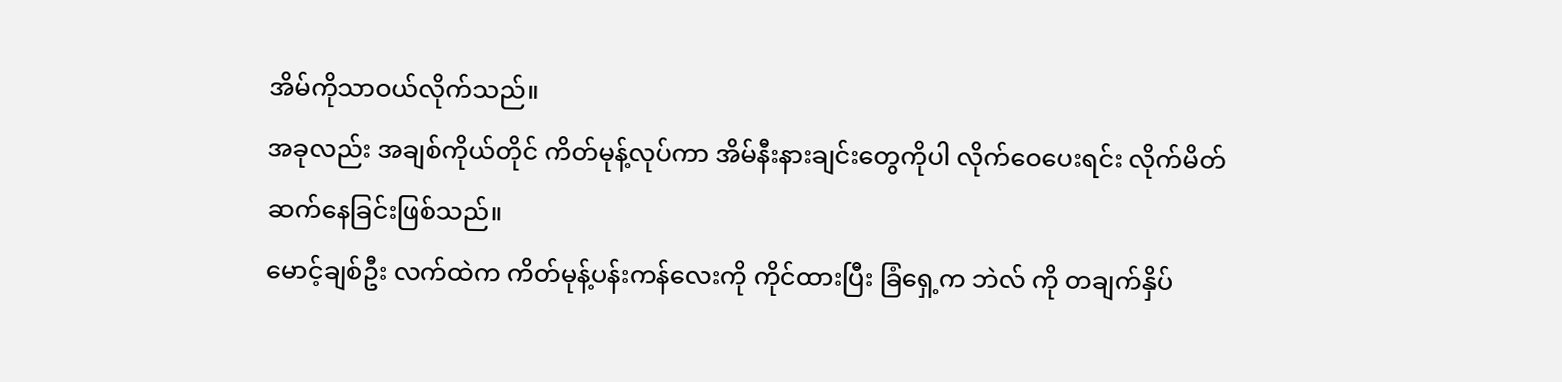အိမ်ကိုသာဝယ်လိုက်သည်။
အခုလည်း အချစ်ကိုယ်တိုင် ကိတ်မုန့်လုပ်ကာ အိမ်နီးနားချင်းတွေကိုပါ လိုက်ဝေပေးရင်း လိုက်မိတ်ဆက်နေခြင်းဖြစ်သည်။
မောင့်ချစ်ဦး လက်ထဲက ကိတ်မုန့်ပန်းကန်လေးကို ကိုင်ထားပြီး ခြံရှေ့က ဘဲလ် ကို တချက်နှိပ်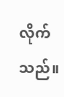လိုက်သည်။